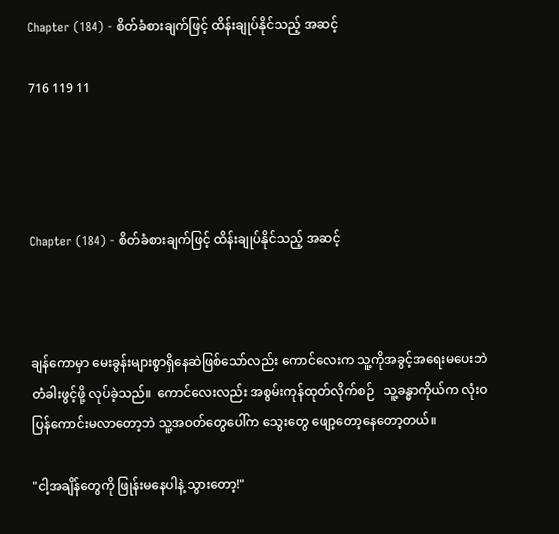Chapter (184) - စိတ်ခံစားချက်ဖြင့် ထိန်းချုပ်နိုင်သည့် အဆင့်

716 119 11




Chapter (184) - စိတ်ခံစားချက်ဖြင့် ထိန်းချုပ်နိုင်သည့် အဆင့်



ချန်ကောမှာ မေးခွန်းများစွာရှိနေဆဲဖြစ်သော်လည်း ကောင်လေးက သူ့ကိုအခွင့်အရေးမပေးဘဲ တံခါးဖွင့်ဖို့ လုပ်ခဲ့သည်။  ကောင်လေးလည်း အစွမ်းကုန်ထုတ်လိုက်စဉ်   သူ့ခန္ဓာကိုယ်က လုံးဝပြန်ကောင်းမလာတော့ဘဲ သူ့အဝတ်တွေပေါ်က သွေးတွေ ဖျော့တော့နေတော့တယ်။

"ငါ့အချိန်တွေကို ဖြုန်းမနေပါနဲ့ သွားတော့!"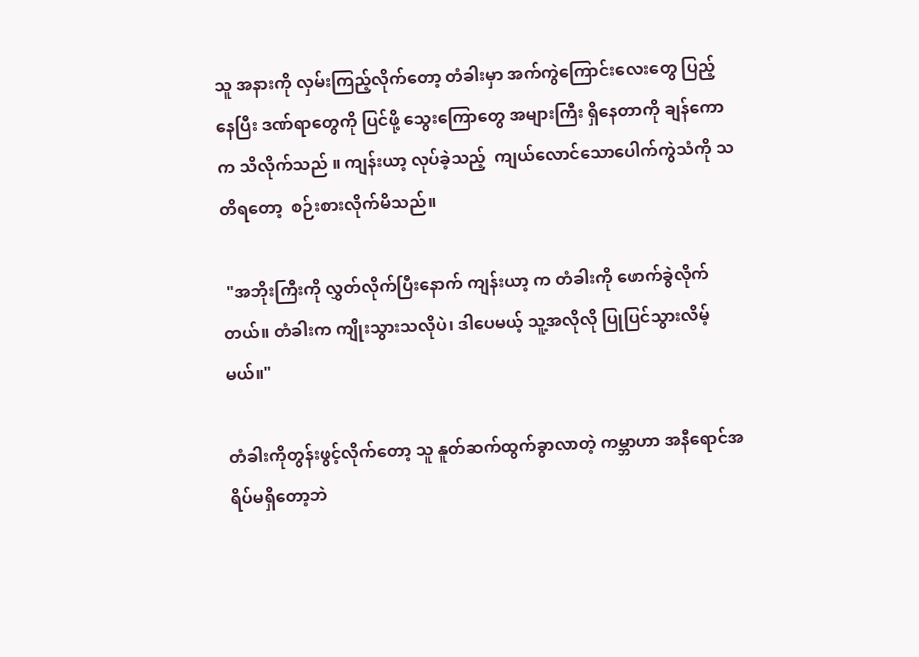သူ အနားကို လှမ်းကြည့်လိုက်တော့ တံခါးမှာ အက်ကွဲကြောင်းလေးတွေ ပြည့်နေပြီး ဒဏ်ရာတွေကို ပြင်ဖို့ သွေးကြောတွေ အများကြီး ရှိနေတာကို ချန်ကောက သိလိုက်သည် ။ ကျန်းယာ့ လုပ်ခဲ့သည့်  ကျယ်လောင်သောပေါက်ကွဲသံကို သတိရတော့  စဉ်းစားလိုက်မိသည်။

 "အဘိုးကြီးကို လွှတ်လိုက်ပြီးနောက် ကျန်းယာ့ က တံခါးကို ဖောက်ခွဲလိုက်တယ်။ တံခါးက ကျိုးသွားသလိုပဲ၊ ဒါပေမယ့် သူ့အလိုလို ပြုပြင်သွားလိမ့်မယ်။"

တံခါးကိုတွန်းဖွင့်လိုက်တော့ သူ နူတ်ဆက်ထွက်ခွာလာတဲ့ ကမ္ဘာဟာ အနီရောင်အရိပ်မရှိတော့ဘဲ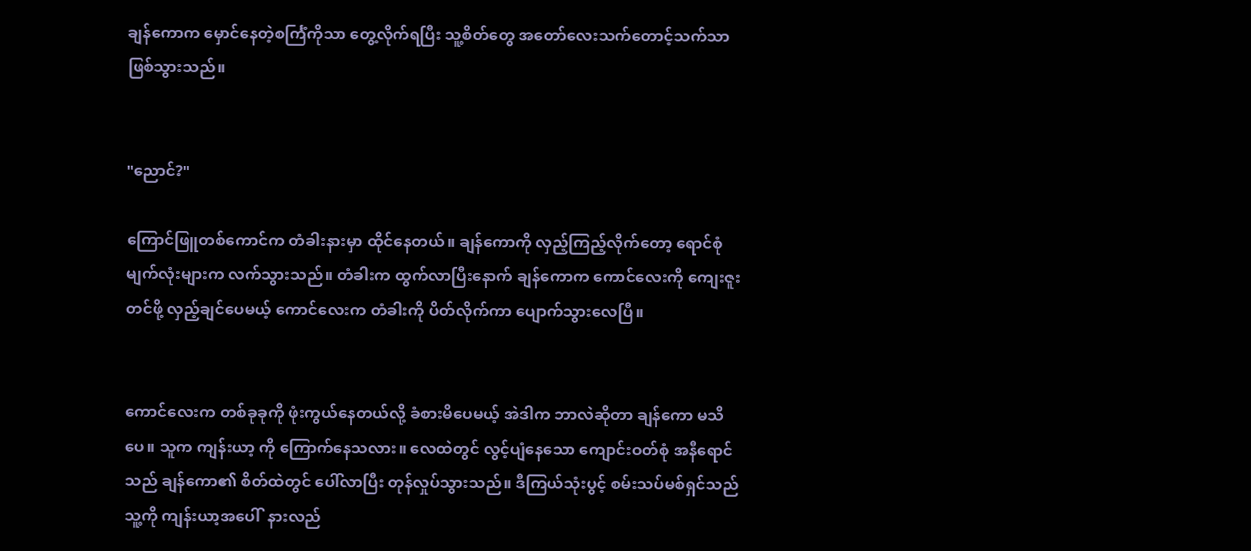ချန်ကောက မှောင်နေတဲ့စင်္ကြံကိုသာ တွေ့လိုက်ရပြီး သူ့စိတ်တွေ အတော်လေးသက်တောင့်သက်သာဖြစ်သွားသည်။


"ညောင်?"

ကြောင်ဖြူတစ်ကောင်က တံခါးနားမှာ ထိုင်နေတယ်။ ချန်ကောကို လှည့်ကြည့်လိုက်တော့ ရောင်စုံမျက်လုံးများက လက်သွားသည်။ တံခါးက ထွက်လာပြီးနောက် ချန်ကောက ကောင်လေးကို ကျေးဇူးတင်ဖို့ လှည့်ချင်ပေမယ့် ကောင်လေးက တံခါးကို ပိတ်လိုက်ကာ ပျောက်သွားလေပြီ။


ကောင်လေးက တစ်ခုခုကို ဖုံးကွယ်နေတယ်လို့ ခံစားမိပေမယ့် အဲဒါက ဘာလဲဆိုတာ ချန်ကော မသိပေ။ သူက ကျန်းယာ့ ကို ကြောက်နေသလား။ လေထဲတွင် လွင့်ပျံနေသော ကျောင်းဝတ်စုံ အနီရောင်သည် ချန်ကော၏ စိတ်ထဲတွင် ပေါ်လာပြီး တုန်လှုပ်သွားသည်။ ဒီကြယ်သုံးပွင့် စမ်းသပ်မစ်ရှင်သည် သူ့ကို ကျန်းယာ့အပေါ်  နားလည်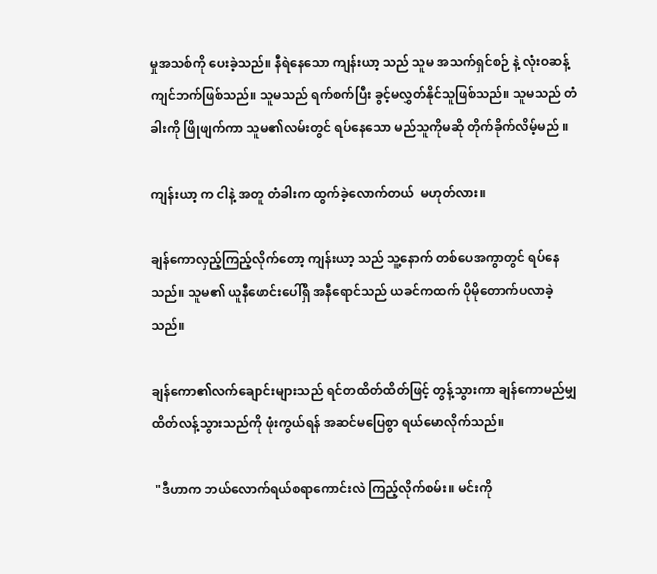မှုအသစ်ကို ပေးခဲ့သည်။ နီရဲနေသော ကျန်းယာ့ သည် သူမ အသက်ရှင်စဉ် နဲ့ လုံးဝဆန့်ကျင်ဘက်ဖြစ်သည်။ သူမသည် ရက်စက်ပြီး ခွင့်မလွှတ်နိုင်သူဖြစ်သည်။ သူမသည် တံခါးကို ဖြိုဖျက်ကာ သူမ၏လမ်းတွင် ရပ်နေသော မည်သူကိုမဆို တိုက်ခိုက်လိမ့်မည် ။

ကျန်းယာ့ က ငါနဲ့ အတူ တံခါးက ထွက်ခဲ့လောက်တယ်  မဟုတ်လား။

ချန်ကောလှည့်ကြည့်လိုက်တော့ ကျန်းယာ့ သည် သူ့နောက် တစ်ပေအကွာတွင် ရပ်နေသည်။ သူမ၏ ယူနီဖောင်းပေါ်ရှိ အနီရောင်သည် ယခင်ကထက် ပိုမိုတောက်ပလာခဲ့သည်။

ချန်ကော၏လက်ချောင်းများသည် ရင်တထိတ်ထိတ်ဖြင့် တွန့်သွားကာ ချန်ကောမည်မျှထိတ်လန့်သွားသည်ကို ဖုံးကွယ်ရန် အဆင်မပြေစွာ ရယ်မောလိုက်သည်။

 "ဒီဟာက ဘယ်လောက်ရယ်စရာကောင်းလဲ ကြည့်လိုက်စမ်း။ မင်းကို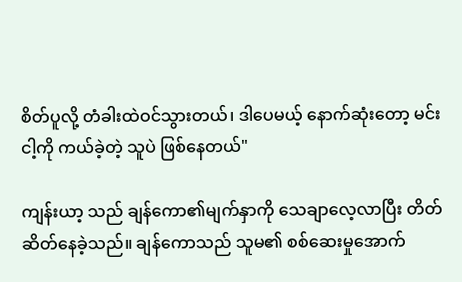စိတ်ပူလို့ တံခါးထဲဝင်သွားတယ်၊ ဒါပေမယ့် နောက်ဆုံးတော့ မင်း ငါ့ကို ကယ်ခဲ့တဲ့ သူပဲ ဖြစ်နေတယ်"

ကျန်းယာ့ သည် ချန်ကော၏မျက်နှာကို သေချာလေ့လာပြီး တိတ်ဆိတ်နေခဲ့သည်။ ချန်ကောသည် သူမ၏ စစ်ဆေးမှုအောက်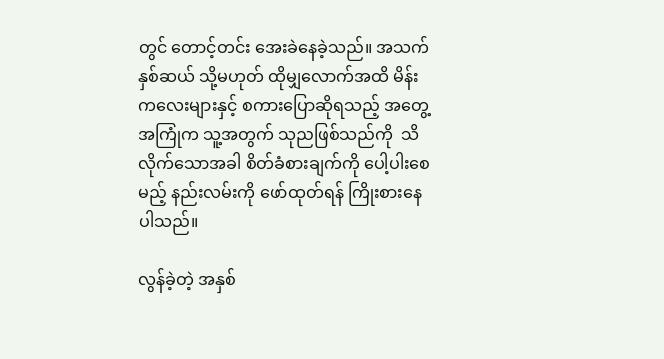တွင် တောင့်တင်း အေးခဲနေခဲ့သည်။ အသက်နှစ်ဆယ် သို့မဟုတ် ထိုမျှလောက်အထိ မိန်းကလေးများနှင့် စကားပြောဆိုရသည့် အတွေ့အကြုံက သူ့အတွက် သုညဖြစ်သည်ကို  သိလိုက်သောအခါ စိတ်ခံစားချက်ကို ပေါ့ပါးစေမည့် နည်းလမ်းကို ဖော်ထုတ်ရန် ကြိုးစားနေပါသည်။

လွန်ခဲ့တဲ့ အနှစ်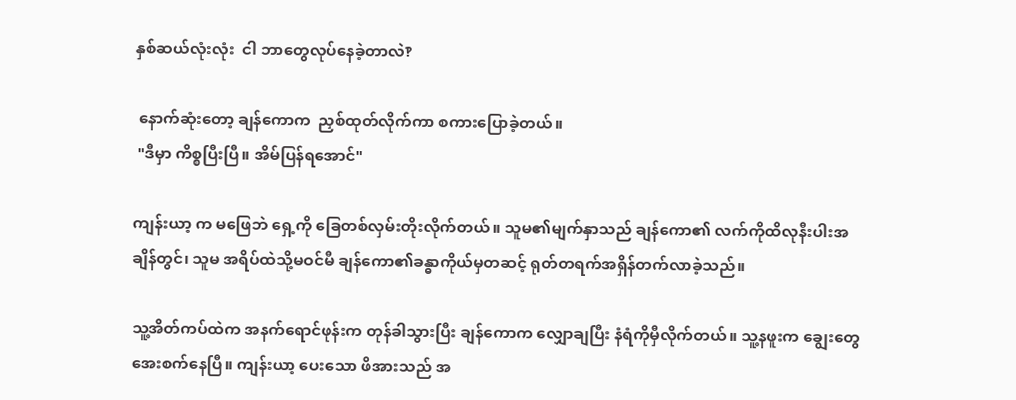နှစ်ဆယ်လုံးလုံး  ငါ ဘာတွေလုပ်နေခဲ့တာလဲ‽

 နောက်ဆုံးတော့ ချန်ကောက  ညှစ်ထုတ်လိုက်ကာ စကားပြောခဲ့တယ်။
 "ဒီမှာ ကိစ္စပြီးပြီ။ အိမ်ပြန်ရအောင်"

ကျန်းယာ့ က မဖြေဘဲ ရှေ့ကို ခြေတစ်လှမ်းတိုးလိုက်တယ်။ သူမ၏မျက်နှာသည် ချန်ကော၏ လက်ကိုထိလုနီးပါးအချိန်တွင်၊ သူမ အရိပ်ထဲသို့မဝင်မီ ချန်ကော၏ခန္ဓာကိုယ်မှတဆင့် ရုတ်တရက်အရှိန်တက်လာခဲ့သည်။

သူ့အိတ်ကပ်ထဲက အနက်ရောင်ဖုန်းက တုန်ခါသွားပြီး ချန်ကောက လျှောချပြီး နံရံကိုမှီလိုက်တယ်။ သူ့နဖူးက ချွေးတွေ အေးစက်နေပြီ။ ကျန်းယာ့ ပေးသော ဖိအားသည် အ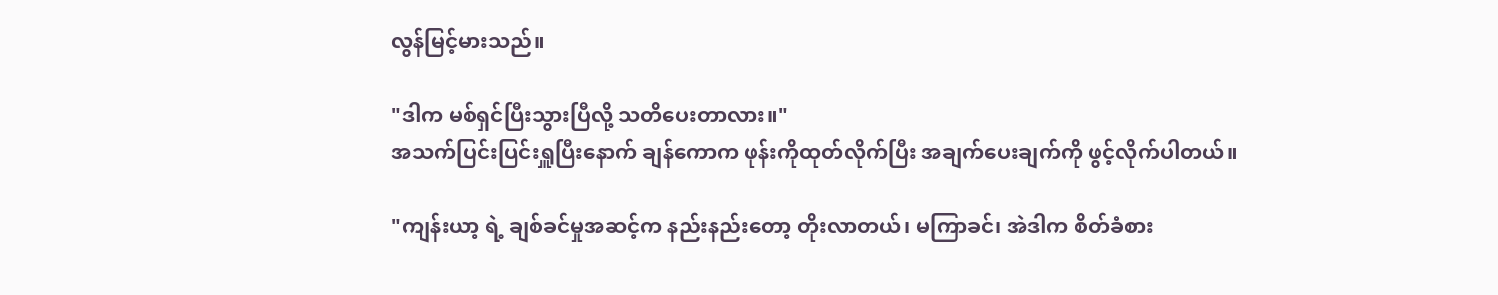လွန်မြင့်မားသည်။

"ဒါက မစ်ရှင်ပြီးသွားပြီလို့ သတိပေးတာလား။"
အသက်ပြင်းပြင်းရှူပြီးနောက် ချန်ကောက ဖုန်းကိုထုတ်လိုက်ပြီး အချက်ပေးချက်ကို ဖွင့်လိုက်ပါတယ်။

"ကျန်းယာ့ ရဲ့ ချစ်ခင်မှုအဆင့်က နည်းနည်းတော့ တိုးလာတယ်၊ မကြာခင်၊ အဲဒါက စိတ်ခံစား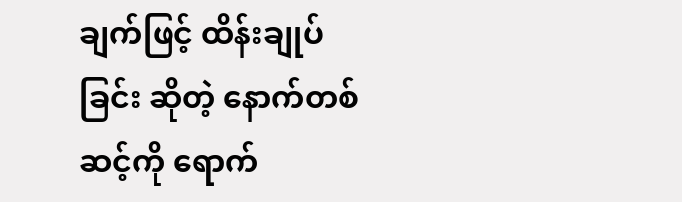ချက်ဖြင့် ထိန်းချုပ်ခြင်း ဆိုတဲ့ နောက်တစ်ဆင့်ကို ရောက်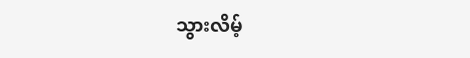သွားလိမ့်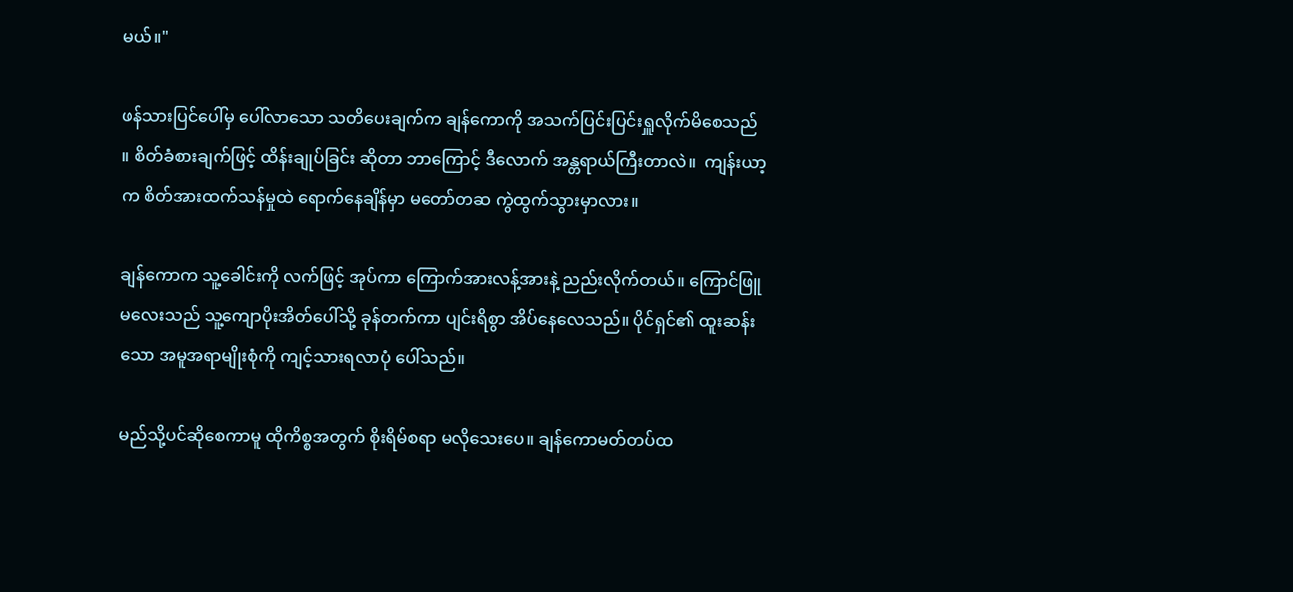မယ်။"

ဖန်သားပြင်ပေါ်မှ ပေါ်လာသော သတိပေးချက်က ချန်ကောကို အသက်ပြင်းပြင်းရှူလိုက်မိစေသည် ။ စိတ်ခံစားချက်ဖြင့် ထိန်းချုပ်ခြင်း ဆိုတာ ဘာကြောင့် ဒီလောက် အန္တရာယ်ကြီးတာလဲ။  ကျန်းယာ့ က စိတ်အားထက်သန်မှုထဲ ရောက်နေချိန်မှာ မတော်တဆ ကွဲထွက်သွားမှာလား။

ချန်ကောက သူ့ခေါင်းကို လက်ဖြင့် အုပ်ကာ ကြောက်အားလန့်အားနဲ့ ညည်းလိုက်တယ်။ ကြောင်ဖြူမလေးသည် သူ့ကျောပိုးအိတ်ပေါ်သို့ ခုန်တက်ကာ ပျင်းရိစွာ အိပ်နေလေသည်။ ပိုင်ရှင်၏ ထူးဆန်းသော အမူအရာမျိုးစုံကို ကျင့်သားရလာပုံ ပေါ်သည်။

မည်သို့ပင်ဆိုစေကာမူ ထိုကိစ္စအတွက် စိုးရိမ်စရာ မလိုသေးပေ။ ချန်ကောမတ်တပ်ထ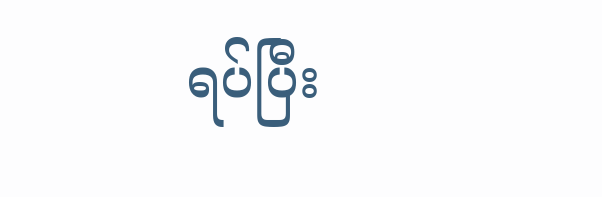ရပ်ပြီး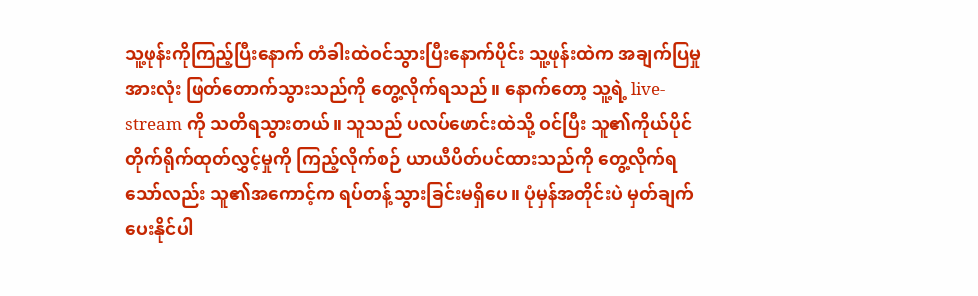သူ့ဖုန်းကိုကြည့်ပြီးနောက် တံခါးထဲဝင်သွားပြီးနောက်ပိုင်း သူ့ဖုန်းထဲက အချက်ပြမှုအားလုံး ဖြတ်တောက်သွားသည်ကို တွေ့လိုက်ရသည်။ နောက်တော့ သူ့ရဲ့ live-stream ကို သတိရသွားတယ်။ သူသည် ပလပ်ဖောင်းထဲသို့ ဝင်ပြီး သူ၏ကိုယ်ပိုင် တိုက်ရိုက်ထုတ်လွှင့်မှုကို ကြည့်လိုက်စဉ် ယာယီပိတ်ပင်ထားသည်ကို တွေ့လိုက်ရသော်လည်း သူ၏အကောင့်က ရပ်တန့်သွားခြင်းမရှိပေ။ ပုံမှန်အတိုင်းပဲ မှတ်ချက်ပေးနိုင်ပါ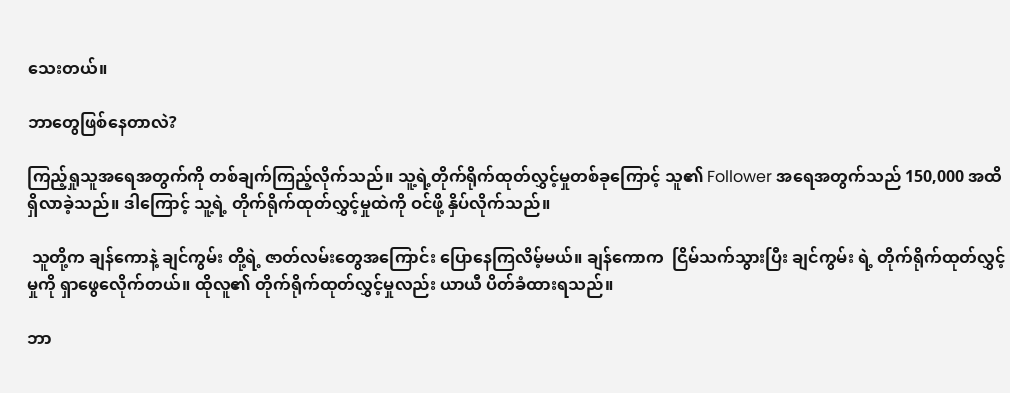သေးတယ်။

ဘာတွေဖြစ်နေတာလဲ?

ကြည့်ရှုသူအရေအတွက်ကို တစ်ချက်ကြည့်လိုက်သည်။ သူ့ရဲ့တိုက်ရိုက်ထုတ်လွှင့်မှုတစ်ခုကြောင့် သူ၏ Follower အရေအတွက်သည် 150,000 အထိ ရှိလာခဲ့သည်။ ဒါကြောင့် သူ့ရဲ့ တိုက်ရိုက်ထုတ်လွှင့်မှုထဲကို ဝင်ဖို့ နှိပ်လိုက်သည်။

 သူတို့က ချန်ကောနဲ့ ချင်ကွမ်း တို့ရဲ့ ဇာတ်လမ်းတွေအကြောင်း ပြောနေကြလိမ့်မယ်။ ချန်ကောက  ငြိမ်သက်သွားပြီး ချင်ကွမ်း ရဲ့ တိုက်ရိုက်ထုတ်လွှင့်မှုကို ရှာဖွေလေိုက်တယ်။ ထိုလူ၏ တိုက်ရိုက်ထုတ်လွှင့်မှုလည်း ယာယီ ပိတ်ခံထားရသည်။

ဘာ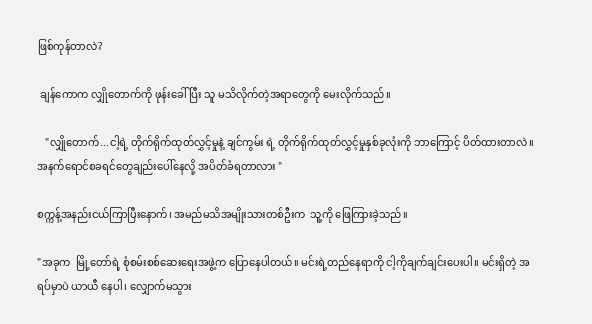ဖြစ်ကုန်တာလဲ?

 ချန်ကောက လျှိုတောက်ကို ဖုန်းခေါ်ပြီး သူ မသိလိုက်တဲ့အရာတွေကို မေးလိုက်သည်။

   "လျှိုတောက်...ငါ့ရဲ့ တိုက်ရိုက်ထုတ်လွှင့်မှုနဲ့ ချင်ကွမ်း ရဲ့ တိုက်ရိုက်ထုတ်လွှင့်မှုနှစ်ခုလုံးကို ဘာကြောင့် ပိတ်ထားတာလဲ။   အနက်ရောင်စခရင်တွေချည်းပေါ်နေလို့ အပိတ်ခံရတာလား "

စက္ကန့်အနည်းငယ်ကြာပြီးနောက်၊ အမည်မသိအမျိုးသားတစ်ဦးက  သူ့ကို ဖြေကြားခဲ့သည်။

"အခုက  မြို့တော်ရဲ့ စုံစမ်းစစ်ဆေးရေးအဖွဲ့က ပြောနေပါတယ်။ မင်းရဲ့တည်နေရာကို ငါ့ကိုချက်ချင်းပေးပါ။ မင်းရှိတဲ့ အရပ်မှာပဲ ယာယီ နေပါ၊ လျှောက်မသွား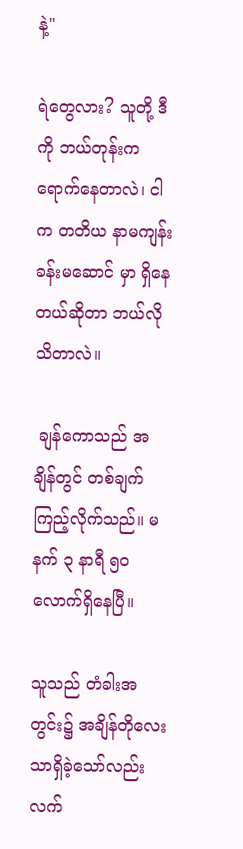နဲ့"

ရဲတွေလား? သူတို့ ဒီကို ဘယ်တုန်းက ရောက်နေတာလဲ၊ ငါက တတိယ နာမကျန်းခန်းမဆောင် မှာ ရှိနေတယ်ဆိုတာ ဘယ်လိုသိတာလဲ။

 ချန်ကောသည် အချိန်တွင် တစ်ချက်ကြည့်လိုက်သည်။ မနက် ၃ နာရီ ၅၀ လောက်ရှိနေပြီ။

သူသည် တံခါးအတွင်း၌ အချိန်တိုလေးသာရှိခဲ့သော်လည်း လက်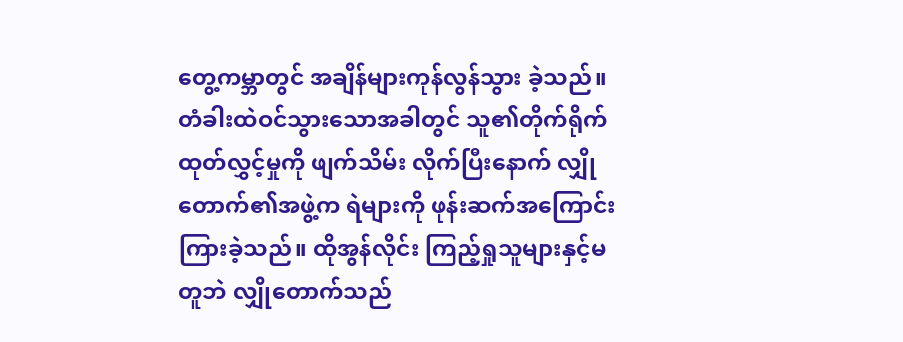တွေ့ကမ္ဘာတွင် အချိန်များကုန်လွန်သွား ခဲ့သည်။ တံခါးထဲဝင်သွားသောအခါတွင် သူ၏တိုက်ရိုက်ထုတ်လွှင့်မှုကို ဖျက်သိမ်း လိုက်ပြီးနောက် လျှိုတောက်၏အဖွဲ့က ရဲများကို ဖုန်းဆက်အကြောင်းကြားခဲ့သည်။ ထိုအွန်လိုင်း ကြည့်ရှုသူများနှင့်မတူဘဲ လျှိုတောက်သည်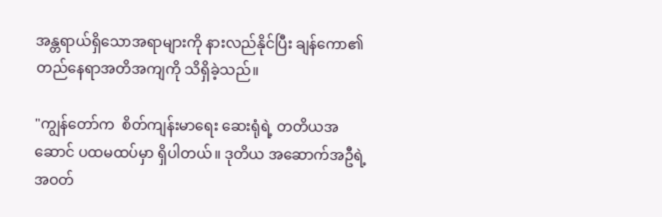အန္တရာယ်ရှိသောအရာများကို နားလည်နိုင်ပြီး ချန်ကော၏ တည်နေရာအတိအကျကို သိရှိခဲ့သည်။

"ကျွန်တော်က  စိတ်ကျန်းမာရေး ဆေးရုံရဲ့ တတိယအဆောင် ပထမထပ်မှာ ရှိပါတယ်။ ဒုတိယ အဆောက်အဦရဲ့ အဝတ်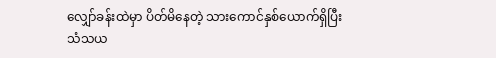လျှော်ခန်းထဲမှာ ပိတ်မိနေတဲ့ သားကောင်နှစ်ယောက်ရှိပြီး သံသယ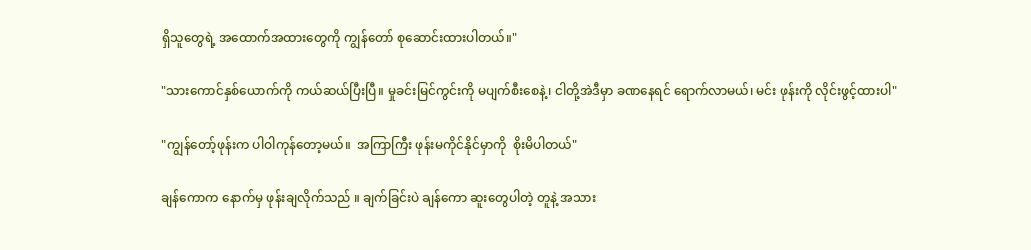ရှိသူတွေရဲ့ အထောက်အထားတွေကို ကျွန်တော် စုဆောင်းထားပါတယ်။"

"သားကောင်နှစ်ယောက်ကို ကယ်ဆယ်ပြီးပြီ။ မှုခင်းမြင်ကွင်းကို မပျက်စီးစေနဲ့၊ ငါတို့အဲဒီမှာ ခဏနေရင် ရောက်လာမယ်၊ မင်း ဖုန်းကို လိုင်းဖွင့်ထားပါ"

"ကျွန်တော့်ဖုန်းက ပါဝါကုန်တော့မယ်။  အကြာကြီး ဖုန်းမကိုင်နိုင်မှာကို  စိုးမိပါတယ်"

ချန်ကောက နောက်မှ ဖုန်းချလိုက်သည် ။ ချက်ခြင်းပဲ ချန်ကော ဆူးတွေပါတဲ့ တူနဲ့ အသား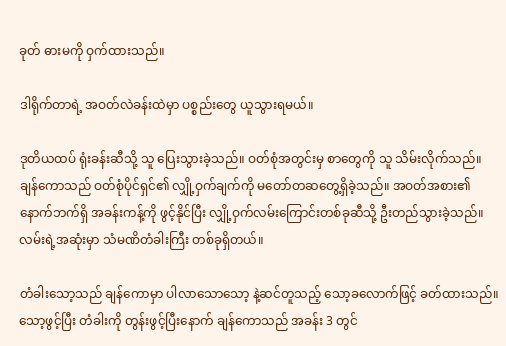ခုတ် ဓားမကို ဝှက်ထားသည်။

ဒါရိုက်တာရဲ့ အဝတ်လဲခန်းထဲမှာ ပစ္စည်းတွေ ယူသွားရမယ်။

ဒုတိယထပ် ရုံးခန်းဆီသို့ သူ ပြေးသွားခဲ့သည်။ ဝတ်စုံအတွင်းမှ စာတွေကို သူ သိမ်းလိုက်သည်။  ချန်ကောသည် ဝတ်စုံပိုင်ရှင်၏ လျှို့ဝှက်ချက်ကို မတော်တဆတွေ့ရှိခဲ့သည်။ အဝတ်အစား၏နောက်ဘက်ရှိ အခန်းကန့်ကို ဖွင့်နိုင်ပြီး လျှို့ဝှက်လမ်းကြောင်းတစ်ခုဆီသို့ ဦးတည်သွားခဲ့သည်။ လမ်းရဲ့အဆုံးမှာ သံမဏိတံခါးကြီး တစ်ခုရှိတယ်။

တံခါးသော့သည် ချန်ကောမှာ ပါလာသောသော့ နဲ့ဆင်တူသည့် သော့ခလောက်ဖြင့် ခတ်ထားသည်။ သော့ဖွင့်ပြီး တံခါးကို တွန်းဖွင့်ပြီးနောက် ချန်ကောသည် အခန်း 3 တွင်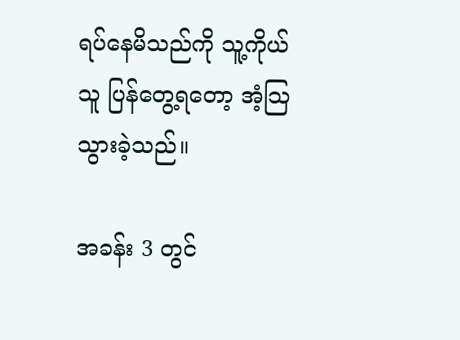ရပ်နေမိသည်ကို သူ့ကိုယ်သူ ပြန်တွေ့ရတော့ အံ့သြသွားခဲ့သည်။

အခန်း 3 တွင်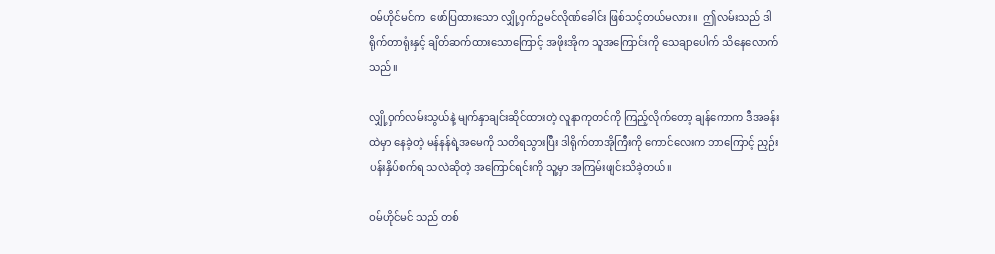ဝမ်ဟိုင်မင်က  ဖော်ပြထားသော လျှို့ဝှက်ဥမင်လိုဏ်ခေါင်း ဖြစ်သင့်တယ်မလား။  ဤလမ်းသည် ဒါရိုက်တာရုံးနှင့် ချိတ်ဆက်ထားသောကြောင့် အဖိုးအိုက သူအကြောင်းကို သေချာပေါက် သိနေလောက်သည်။

လျှို့ဝှက်လမ်းသွယ်နဲ့ မျက်နှာချင်းဆိုင်ထားတဲ့ လူနာကုတင်ကို ကြည့်လိုက်တော့ ချန်ကောက ဒီအခန်းထဲမှာ နေခဲ့တဲ့ မန်နန်ရဲ့အမေကို သတိရသွားပြီး ဒါရိုက်တာအိုကြီးကို ကောင်လေးက ဘာကြောင့် ညှဉ်းပန်းနှိပ်စက်ရ သလဲဆိုတဲ့ အကြောင်ရင်းကို သူ့မှာ အကြမ်းဖျင်းသိခဲ့တယ်။

ဝမ်ဟိုင်မင် သည် တစ်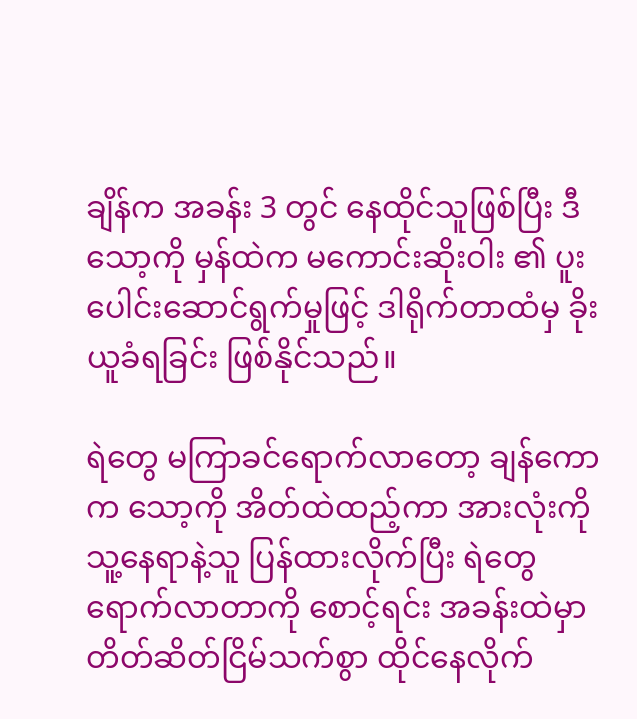ချိန်က အခန်း 3 တွင် နေထိုင်သူဖြစ်ပြီး ဒီသော့ကို မှန်ထဲက မကောင်းဆိုးဝါး ၏ ပူးပေါင်းဆောင်ရွက်မှုဖြင့် ဒါရိုက်တာထံမှ ခိုးယူခံရခြင်း ဖြစ်နိုင်သည်။

ရဲတွေ မကြာခင်ရောက်လာတော့ ချန်ကောက သော့ကို အိတ်ထဲထည့်ကာ အားလုံးကို သူ့နေရာနဲ့သူ ပြန်ထားလိုက်ပြီး ရဲတွေရောက်လာတာကို စောင့်ရင်း အခန်းထဲမှာ တိတ်ဆိတ်ငြိမ်သက်စွာ ထိုင်နေလိုက်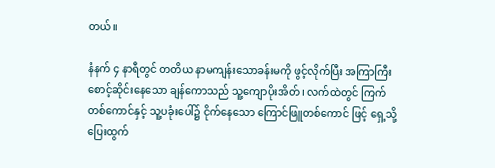တယ်။

နံနက် ၄ နာရီတွင် တတိယ နာမကျန်းသောခန်းမကို ဖွင့်လိုက်ပြီး အကြာကြီးစောင့်ဆိုင်းနေသော ချန်ကောသည် သူ့ကျောပိုးအိတ်၊ လက်ထဲတွင် ကြက်တစ်ကောင်နှင့် သူ့ပခုံးပေါ်၌ ငိုက်နေသော ကြောင်ဖြူတစ်ကောင် ဖြင့် ရှေ့သို့ ပြေးထွက်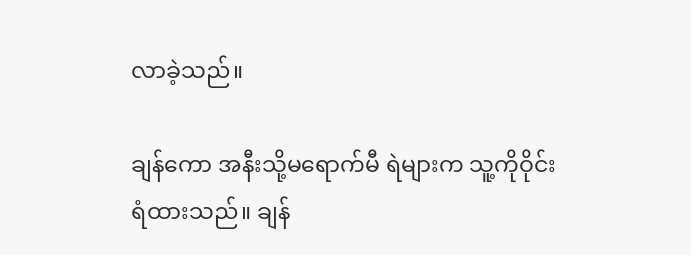လာခဲ့သည်။

ချန်ကော အနီးသို့မရောက်မီ ရဲများက သူ့ကိုဝိုင်းရံထားသည်။ ချန်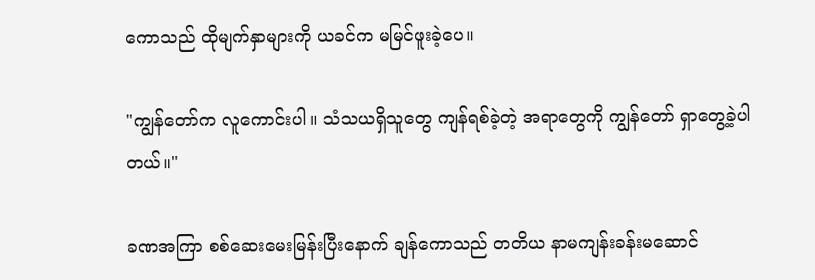ကောသည် ထိုမျက်နှာများကို ယခင်က မမြင်ဖူးခဲ့ပေ။

"ကျွန်တော်က လူကောင်းပါ။ သံသယရှိသူတွေ ကျန်ရစ်ခဲ့တဲ့ အရာတွေကို ကျွန်တော် ရှာတွေ့ခဲ့ပါတယ်။"

ခဏအကြာ စစ်ဆေးမေးမြန်းပြီးနောက် ချန်ကောသည် တတိယ နာမကျန်းခန်းမဆောင်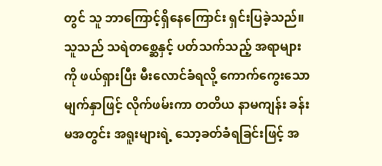တွင် သူ ဘာကြောင့်ရှိနေကြောင်း ရှင်းပြခဲ့သည်။ သူသည် သရဲတစ္ဆေနှင့် ပတ်သက်သည့် အရာများကို ဖယ်ရှားပြီး မီးလောင်ခံရလို့ ကောက်ကွေးသော မျက်နှာဖြင့် လိုက်ဖမ်းကာ တတိယ နာမကျန်း ခန်းမအတွင်း အရူးများရဲ့ သော့ခတ်ခံရခြင်းဖြင့် အ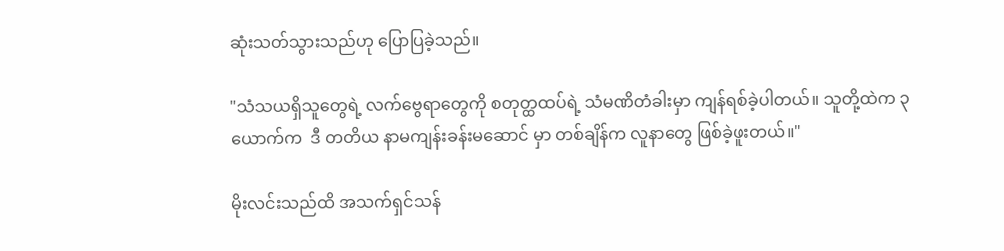ဆုံးသတ်သွားသည်ဟု ပြောပြခဲ့သည်။

"သံသယရှိသူတွေရဲ့ လက်ဗွေရာတွေကို စတုတ္ထထပ်ရဲ့ သံမဏိတံခါးမှာ ကျန်ရစ်ခဲ့ပါတယ်။ သူတို့ထဲက ၃ ယောက်က  ဒီ တတိယ နာမကျန်းခန်းမဆောင် မှာ တစ်ချိန်က လူနာတွေ ဖြစ်ခဲ့ဖူးတယ်။"

မိုးလင်းသည်ထိ အသက်ရှင်သန်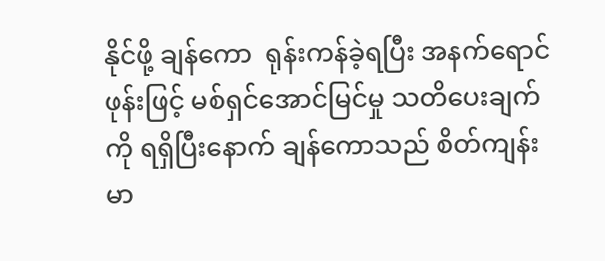နိုင်ဖို့ ချန်ကော  ရုန်းကန်ခဲ့ရပြီး အနက်ရောင်ဖုန်းဖြင့် မစ်ရှင်အောင်မြင်မှု သတိပေးချက်ကို ရရှိပြီးနောက် ချန်ကောသည် စိတ်ကျန်းမာ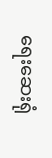ရေးဆေးရုံ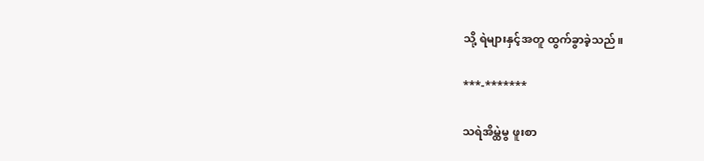သို့ ရဲများနှင့်အတူ ထွက်ခွာခဲ့သည်။

***-*******

သရဲအိမ္ထဲမွ ဖူးစာ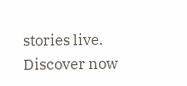stories live. Discover now